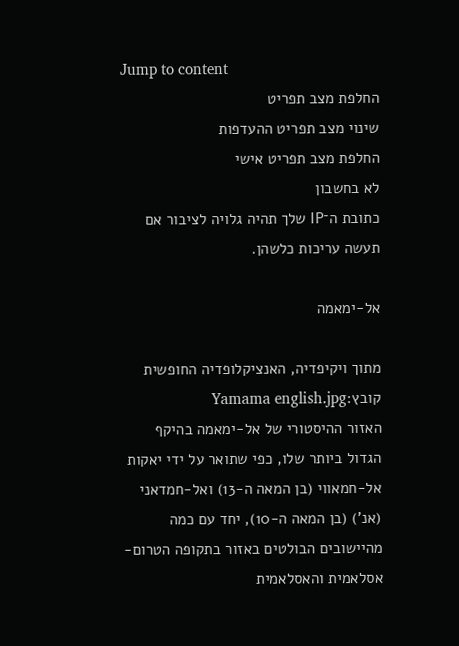Jump to content
החלפת מצב תפריט
שינוי מצב תפריט ההעדפות
החלפת מצב תפריט אישי
לא בחשבון
כתובת ה־IP שלך תהיה גלויה לציבור אם תעשה עריכות כלשהן.

אל-ימאמה

מתוך ויקיפדיה, האנציקלופדיה החופשית
קובץ:Yamama english.jpg
האזור ההיסטורי של אל-ימאמה בהיקף הגדול ביותר שלו, כפי שתואר על ידי יאקות אל-חמאווי (בן המאה ה-13) ואל-חמדאני (אנ') (בן המאה ה-10), יחד עם כמה מהיישובים הבולטים באזור בתקופה הטרום-אסלאמית והאסלאמית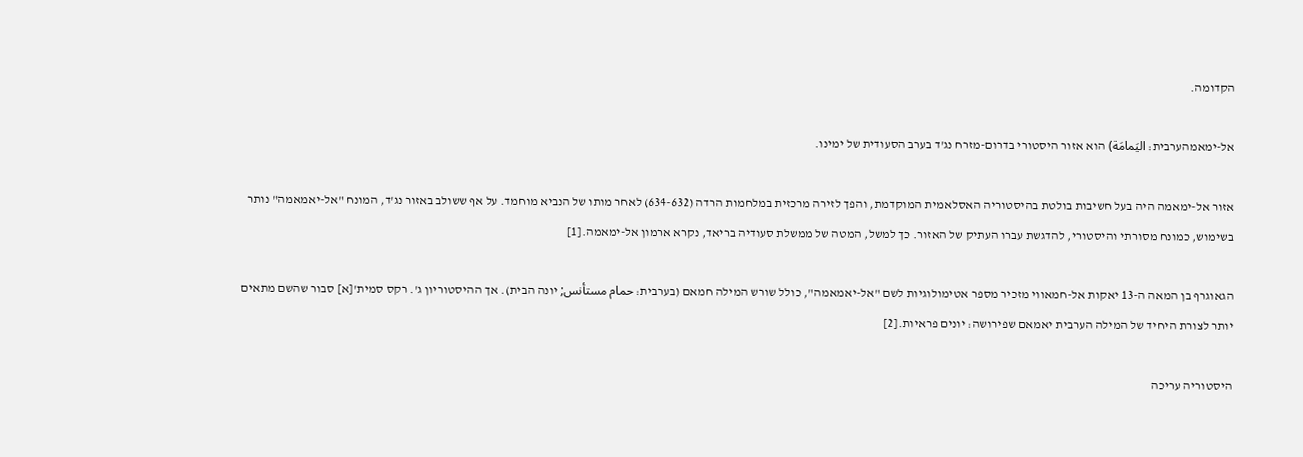הקדומה.

אל-ימאמהערבית: اليَمامَة) הוא אזור היסטורי בדרום-מזרח נג'ד בערב הסעודית של ימינו.

אזור אל-ימאמה היה בעל חשיבות בולטת בהיסטוריה האסלאמית המוקדמת, והפך לזירה מרכזית במלחמות הרדה (634-632) לאחר מותו של הנביא מוחמד. על אף ששולב באזור נג'ד, המונח "אל-יאמאמה" נותר בשימוש, כמונח מסורתי והיסטורי, להדגשת עברו העתיק של האזור. כך למשל, המטה של ממשלת סעודיה בריאד, נקרא ארמון אל-ימאמה.[1]

הגאוגרף בן המאה ה-13 יאקות אל-חמאווי מזכיר מספר אטימולוגיות לשם "אל-יאמאמה", כולל שורש המילה חמאם (בערבית: حمام مستأنس; יונה הבית). אך ההיסטוריון ג'. רקס סמית'[א] סבור שהשם מתאים יותר לצורת היחיד של המילה הערבית יאמאם שפירושה: יונים פראיות.[2]

היסטוריה עריכה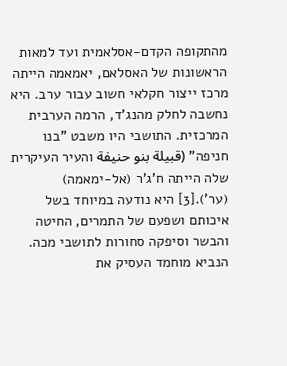מהתקופה הקדם-אסלאמית ועד למאות הראשונות של האסלאם, יאמאמה הייתה מרכז ייצור חקלאי חשוב עבור ערב. היא נחשבה לחלק מהנג'ד, הרמה הערבית המרכזית. התושבי היו משבט "בנו חניפה" (قبيلة بنو حنيفة והעיר העיקרית שלה הייתה ח'ג'ר (אל-ימאמה) (ער').[3] היא נודעה במיוחד בשל איכותם ושפעם של התמרים, החיטה והבשר וסיפקה סחורות לתושבי מכה. הנביא מוחמד העסיק את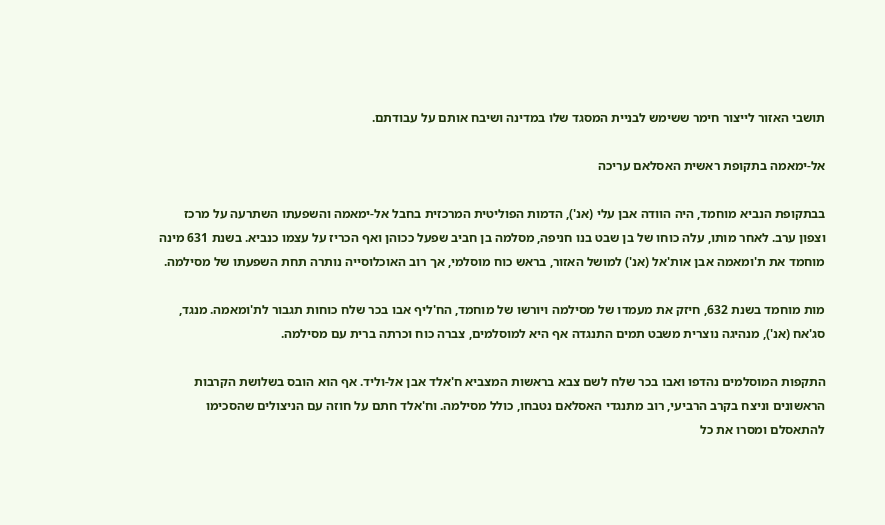תושבי האזור לייצור חימר ששימש לבניית המסגד שלו במדינה ושיבח אותם על עבודתם.

אל-ימאמה בתקופת ראשית האסלאם עריכה

בבתקופת הנביא מוחמד, היה הוודה אבן עלי (אנ'), הדמות הפוליטית המרכזית בחבל אל-ימאמה והשפעתו השתרעה על מרכז וצפון ערב. לאחר מותו, עלה כוחו של בן שבט בנו חניפה, מסלמה בן חביב שפעל ככוהן ואף הכריז על עצמו כנביא. בשנת 631 מינה מוחמד את ת'ומאמה אבן אות'אל (אנ') למושל האזור, בראש כוח מוסלמי, אך רוב האוכלוסייה נותרה תחת השפעתו של מסילמה.

מות מוחמד בשנת 632, חיזק את מעמדו של מסילמה ויורשו של מוחמד, הח'ליף אבו בכר שלח כוחות תגבור לת'ומאמה. מנגד, סג'אח (אנ'), מנהיגה נוצרית משבט תמים התנגדה אף היא למוסלמים, צברה כוח וכרתה ברית עם מסילמה.

התקפות המוסלמים נהדפו ואבו בכר שלח לשם צבא בראשות המצביא ח'אלד אבן אל-וליד. אף הוא הובס בשלושת הקרבות הראשונים וניצח בקרב הרביעי, רוב מתנגדי האסלאם נטבחו, כולל מסילמה. וח'אלד חתם על חוזה עם הניצולים שהסכימו להתאסלם ומסרו את כל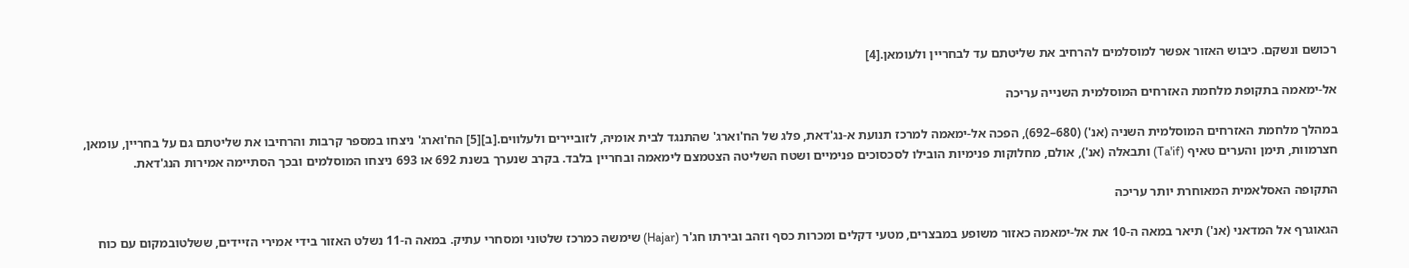רכושם ונשקם. כיבוש האזור אפשר למוסלמים להרחיב את שליטתם עד לבחריין ולעומאן.[4]

אל-ימאמה בתקופת מלחמת האזרחים המוסלמית השנייה עריכה

במהלך מלחמת האזרחים המוסלמית השניה (אנ') (680–692), הפכה אל-ימאמה למרכז תנועת א-נג'דאת, פלג של הח'וארג' שהתנגד לבית אומיה, לזוביירים ולעלווים.[ב][5] הח'וארג' ניצחו במספר קרבות והרחיבו את שליטתם גם על בחריין, עומאן, חצרמוות, תימן והערים טאיף (Ta'if) ותבאלה (אנ'), אולם, מחלוקות פנימיות הובילו לסכסוכים פנימיים ושטח השליטה הצטמצם לימאמה ובחריין בלבד. בקרב שנערך בשנת 692 או 693 ניצחו המוסלמים ובכך הסתיימה אמירות הנג'דאת.

התקופה האסלאמית המאוחרת יותר עריכה

הגאוגרף אל המדאני (אנ') תיאר במאה ה-10 את אל-ימאמה כאזור משופע במבצרים, מטעי דקלים ומכרות כסף וזהב ובירתו חג'ר (Hajar) שימשה כמרכז שלטוני ומסחרי עתיק. במאה ה-11 נשלט האזור בידי אמירי הזיידים, ששלטובמקום עם כוח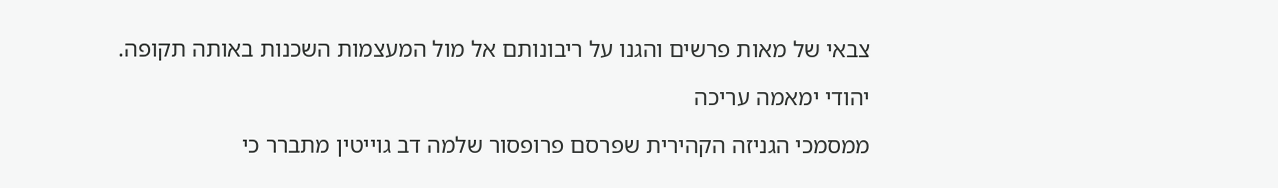צבאי של מאות פרשים והגנו על ריבונותם אל מול המעצמות השכנות באותה תקופה.

יהודי ימאמה עריכה

ממסמכי הגניזה הקהירית שפרסם פרופסור שלמה דב גוייטין מתברר כי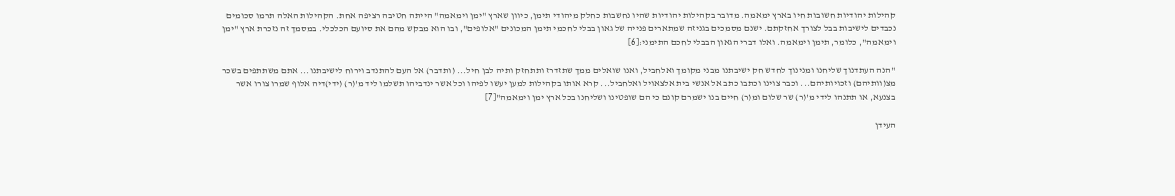קהילות יהודיות חשובות חיו בארץ ימאמה. מדובר בקהילות יהודיות שהיו נחשבות כחלק מיהודי תימן, כיוון שארץ "ימן וימאמה" הייתה חטיבה רציפה אחת. הקהילות האלה תרמו סכומים נכבדים לישיבות בבל לצורך אחזקתם. ישנם מסמכים בגניזה שמתארים פנייה של גאון בבלי לחכמי תימן המכונים "אלופים", ובו הוא מבקש מהם את סיועם הכלכלי. במסמך זה נזכרת ארץ "ימן וימאמה", כלומר, תימן וימאמה. ואלו דברי הגאון הבבלי לחכם התימני:[6]

"הנה העתדנוך שליחנו ומנינוך לחדש חק ישיבתנו מבני מקומך ואלחביל, ואנו שואלים ממך שתזדרז ותתחזק ותיה לבן חיל... (ותדבר) אל העם להתנדב וירוח לישיבתנו... אתם משתתפים בשכר מצ(וותיהם) וזכויותיהם... וכבר צוינו וכתבו כתב אל אנשי בית אלצאויל ואלחביל... קרא אותו בקהילות למען יעשו לפיהו וכל אשר ינדביהו תשלמו ליד מ'(ר) (ידי)דיה אלוף שמרו צורו אשר בצנעא, או תתנהו לידי מ'(ר) שר שלום ומ(ר) חיים בנו ישמרם קונם כי הם שופטינו ושליחנו בכל ארץ ימן וימאמה"[7]

העידן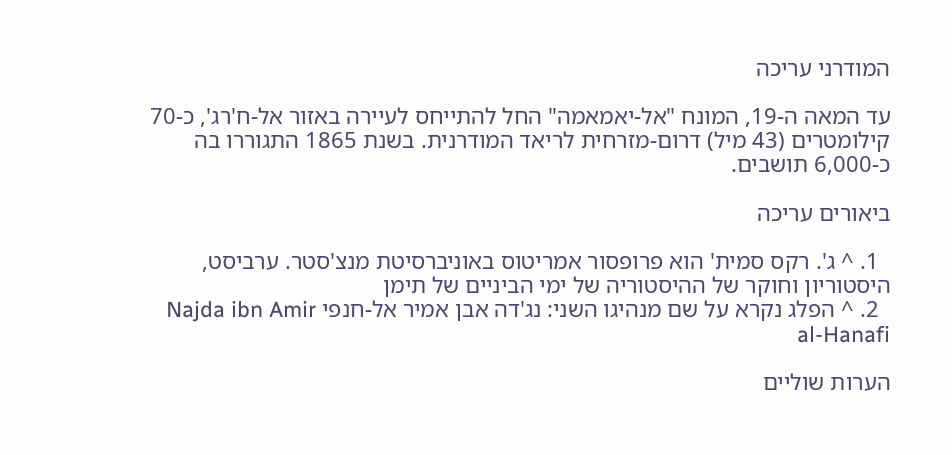המודרני עריכה

עד המאה ה-19, המונח "אל-יאמאמה" החל להתייחס לעיירה באזור אל-ח'רג', כ-70 קילומטרים (43 מיל) דרום-מזרחית לריאד המודרנית. בשנת 1865 התגוררו בה כ-6,000 תושבים.

ביאורים עריכה

  1. ^ ג'. רקס סמית' הוא פרופסור אמריטוס באוניברסיטת מנצ'סטר. ערביסט, היסטוריון וחוקר של ההיסטוריה של ימי הביניים של תימן
  2. ^ הפלג נקרא על שם מנהיגו השני: נג'דה אבן אמיר אל-חנפי Najda ibn Amir al-Hanafi

הערות שוליים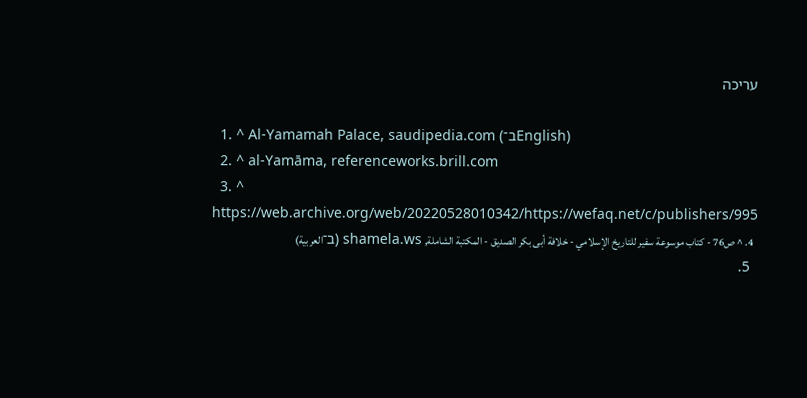עריכה

  1. ^ Al-Yamamah Palace, saudipedia.com (ב־English)
  2. ^ al-Yamāma, referenceworks.brill.com
  3. ^ https://web.archive.org/web/20220528010342/https://wefaq.net/c/publishers/995
  4. ^ ص76 - كتاب موسوعة سفير للتاريخ الإسلامي - خلافة أبى بكر الصديق - المكتبة الشاملة, shamela.ws (ב־العربية)
  5.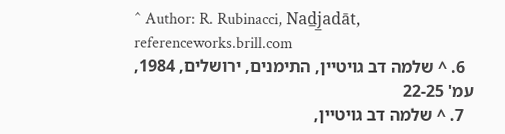^ Author: R. Rubinacci, Nad̲j̲adāt, referenceworks.brill.com
  6. ^ שלמה דב גויטיין, התימנים, ירושלים, 1984, עמ' 22-25
  7. ^ שלמה דב גויטיין,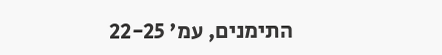התימנים, עמ' 22-25